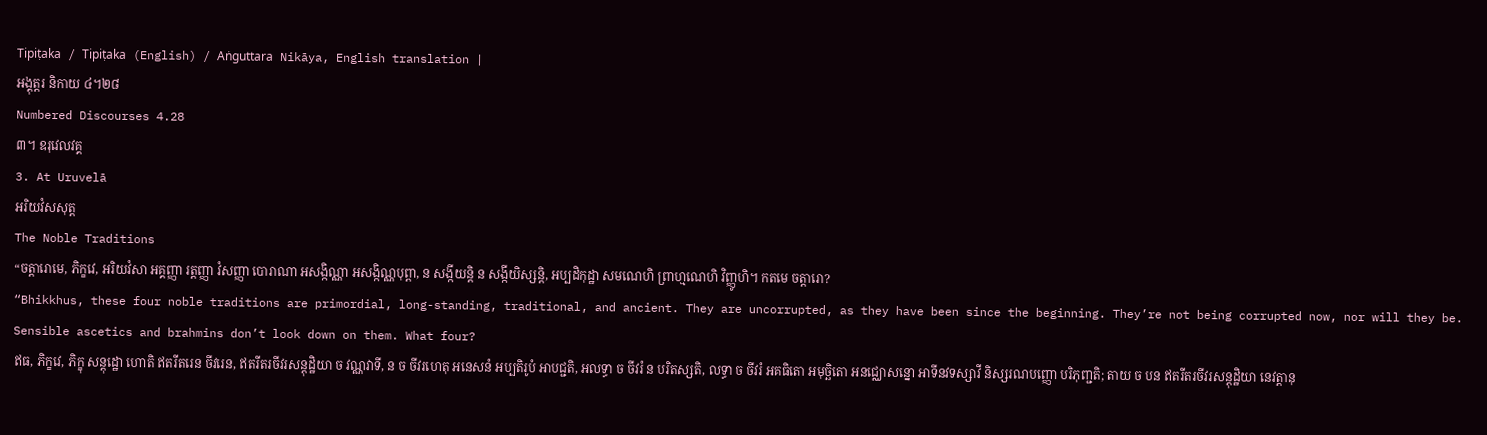Tipiṭaka / Tipiṭaka (English) / Aṅguttara Nikāya, English translation |
អង្គុត្តរ និកាយ ៤។២៨
Numbered Discourses 4.28
៣។ ឧរុវេលវគ្គ
3. At Uruvelā
អរិយវំសសុត្ត
The Noble Traditions
“ចត្តារោមេ, ភិក្ខវេ, អរិយវំសា អគ្គញ្ញា រត្តញ្ញា វំសញ្ញា បោរាណា អសង្កិណ្ណា អសង្កិណ្ណបុព្ពា, ន សង្កីយន្តិ ន សង្កីយិស្សន្តិ, អប្បដិកុដ្ឋា សមណេហិ ព្រាហ្មណេហិ វិញ្ញូហិ។ កតមេ ចត្តារោ?
“Bhikkhus, these four noble traditions are primordial, long-standing, traditional, and ancient. They are uncorrupted, as they have been since the beginning. They’re not being corrupted now, nor will they be. Sensible ascetics and brahmins don’t look down on them. What four?
ឥធ, ភិក្ខវេ, ភិក្ខុ សន្តុដ្ឋោ ហោតិ ឥតរីតរេន ចីវរេន, ឥតរីតរចីវរសន្តុដ្ឋិយា ច វណ្ណវាទី, ន ច ចីវរហេតុ អនេសនំ អប្បតិរូបំ អាបជ្ជតិ, អលទ្ធា ច ចីវរំ ន បរិតស្សតិ, លទ្ធា ច ចីវរំ អគធិតោ អមុច្ឆិតោ អនជ្ឈោសន្នោ អាទីនវទស្សាវី និស្សរណបញ្ញោ បរិភុញ្ជតិ; តាយ ច បន ឥតរីតរចីវរសន្តុដ្ឋិយា នេវត្តានុ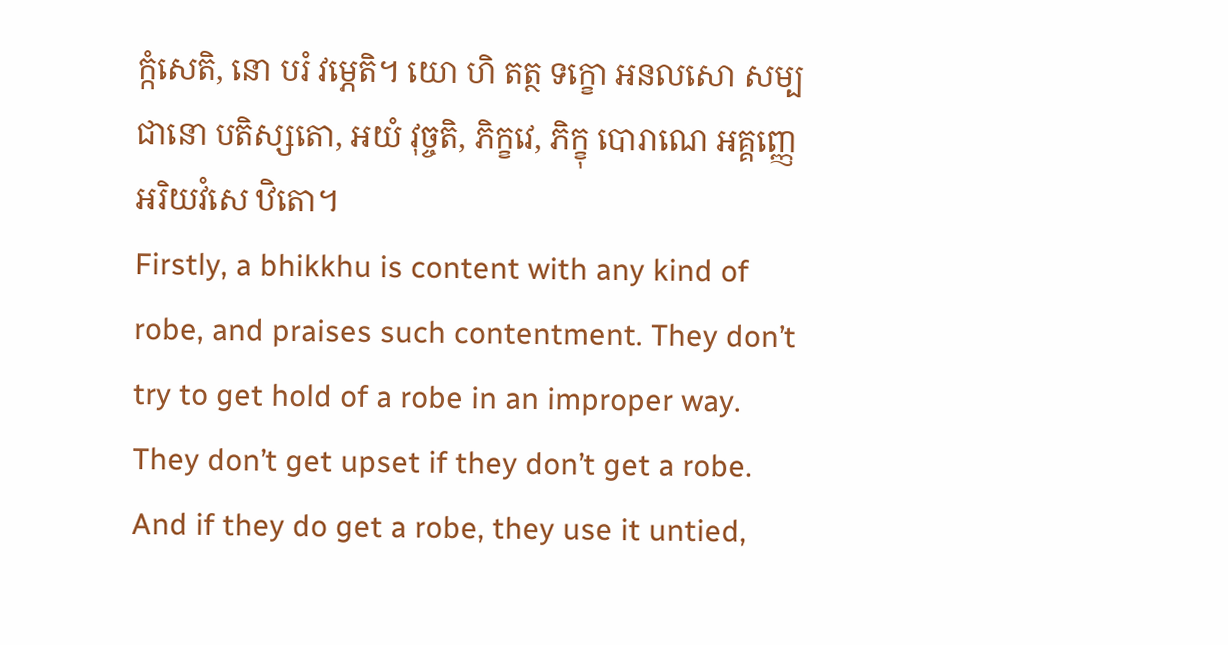ក្កំសេតិ, នោ បរំ វម្ភេតិ។ យោ ហិ តត្ថ ទក្ខោ អនលសោ សម្បជានោ បតិស្សតោ, អយំ វុច្ចតិ, ភិក្ខវេ, ភិក្ខុ បោរាណេ អគ្គញ្ញេ អរិយវំសេ ឋិតោ។
Firstly, a bhikkhu is content with any kind of robe, and praises such contentment. They don’t try to get hold of a robe in an improper way. They don’t get upset if they don’t get a robe. And if they do get a robe, they use it untied,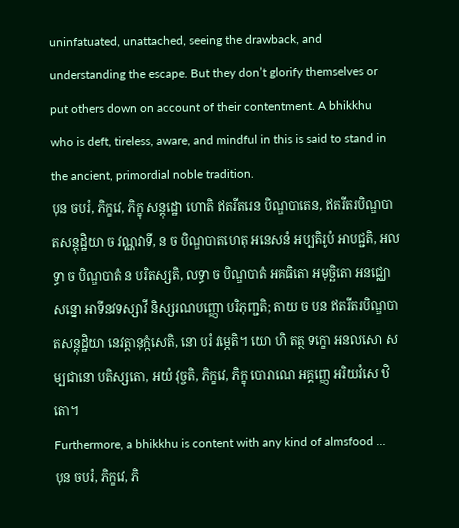uninfatuated, unattached, seeing the drawback, and understanding the escape. But they don’t glorify themselves or put others down on account of their contentment. A bhikkhu who is deft, tireless, aware, and mindful in this is said to stand in the ancient, primordial noble tradition.
បុន ចបរំ, ភិក្ខវេ, ភិក្ខុ សន្តុដ្ឋោ ហោតិ ឥតរីតរេន បិណ្ឌបាតេន, ឥតរីតរបិណ្ឌបាតសន្តុដ្ឋិយា ច វណ្ណវាទី, ន ច បិណ្ឌបាតហេតុ អនេសនំ អប្បតិរូបំ អាបជ្ជតិ, អលទ្ធា ច បិណ្ឌបាតំ ន បរិតស្សតិ, លទ្ធា ច បិណ្ឌបាតំ អគធិតោ អមុច្ឆិតោ អនជ្ឈោសន្នោ អាទីនវទស្សាវី និស្សរណបញ្ញោ បរិភុញ្ជតិ; តាយ ច បន ឥតរីតរបិណ្ឌបាតសន្តុដ្ឋិយា នេវត្តានុក្កំសេតិ, នោ បរំ វម្ភេតិ។ យោ ហិ តត្ថ ទក្ខោ អនលសោ សម្បជានោ បតិស្សតោ, អយំ វុច្ចតិ, ភិក្ខវេ, ភិក្ខុ បោរាណេ អគ្គញ្ញេ អរិយវំសេ ឋិតោ។
Furthermore, a bhikkhu is content with any kind of almsfood …
បុន ចបរំ, ភិក្ខវេ, ភិ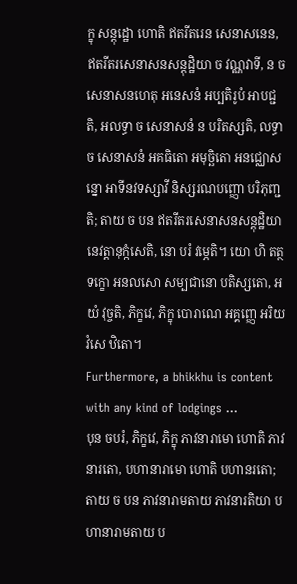ក្ខុ សន្តុដ្ឋោ ហោតិ ឥតរីតរេន សេនាសនេន, ឥតរីតរសេនាសនសន្តុដ្ឋិយា ច វណ្ណវាទី, ន ច សេនាសនហេតុ អនេសនំ អប្បតិរូបំ អាបជ្ជតិ, អលទ្ធា ច សេនាសនំ ន បរិតស្សតិ, លទ្ធា ច សេនាសនំ អគធិតោ អមុច្ឆិតោ អនជ្ឈោសន្នោ អាទីនវទស្សាវី និស្សរណបញ្ញោ បរិភុញ្ជតិ; តាយ ច បន ឥតរីតរសេនាសនសន្តុដ្ឋិយា នេវត្តានុក្កំសេតិ, នោ បរំ វម្ភេតិ។ យោ ហិ តត្ថ ទក្ខោ អនលសោ សម្បជានោ បតិស្សតោ, អយំ វុច្ចតិ, ភិក្ខវេ, ភិក្ខុ បោរាណេ អគ្គញ្ញេ អរិយវំសេ ឋិតោ។
Furthermore, a bhikkhu is content with any kind of lodgings …
បុន ចបរំ, ភិក្ខវេ, ភិក្ខុ ភាវនារាមោ ហោតិ ភាវនារតោ, បហានារាមោ ហោតិ បហានរតោ; តាយ ច បន ភាវនារាមតាយ ភាវនារតិយា បហានារាមតាយ ប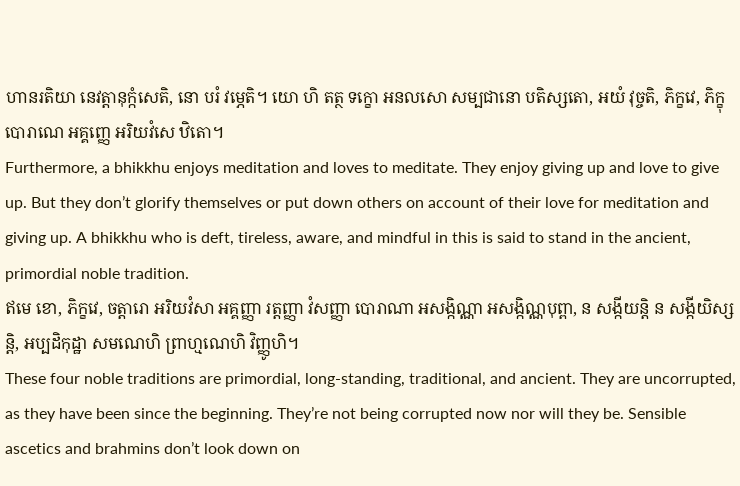ហានរតិយា នេវត្តានុក្កំសេតិ, នោ បរំ វម្ភេតិ។ យោ ហិ តត្ថ ទក្ខោ អនលសោ សម្បជានោ បតិស្សតោ, អយំ វុច្ចតិ, ភិក្ខវេ, ភិក្ខុ បោរាណេ អគ្គញ្ញេ អរិយវំសេ ឋិតោ។
Furthermore, a bhikkhu enjoys meditation and loves to meditate. They enjoy giving up and love to give up. But they don’t glorify themselves or put down others on account of their love for meditation and giving up. A bhikkhu who is deft, tireless, aware, and mindful in this is said to stand in the ancient, primordial noble tradition.
ឥមេ ខោ, ភិក្ខវេ, ចត្តារោ អរិយវំសា អគ្គញ្ញា រត្តញ្ញា វំសញ្ញា បោរាណា អសង្កិណ្ណា អសង្កិណ្ណបុព្ពា, ន សង្កីយន្តិ ន សង្កីយិស្សន្តិ, អប្បដិកុដ្ឋា សមណេហិ ព្រាហ្មណេហិ វិញ្ញូហិ។
These four noble traditions are primordial, long-standing, traditional, and ancient. They are uncorrupted, as they have been since the beginning. They’re not being corrupted now nor will they be. Sensible ascetics and brahmins don’t look down on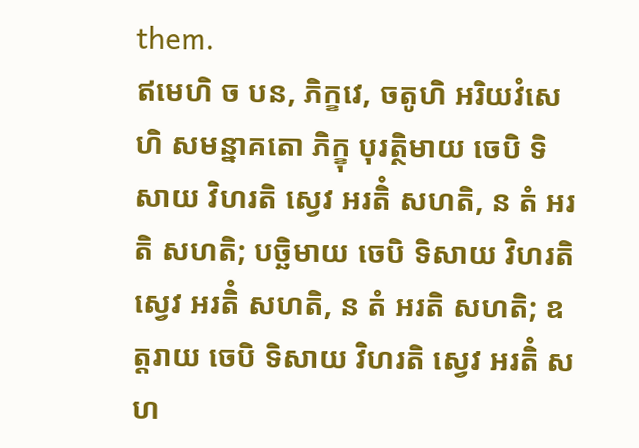them.
ឥមេហិ ច បន, ភិក្ខវេ, ចតូហិ អរិយវំសេហិ សមន្នាគតោ ភិក្ខុ បុរត្ថិមាយ ចេបិ ទិសាយ វិហរតិ ស្វេវ អរតិំ សហតិ, ន តំ អរតិ សហតិ; បច្ឆិមាយ ចេបិ ទិសាយ វិហរតិ ស្វេវ អរតិំ សហតិ, ន តំ អរតិ សហតិ; ឧត្តរាយ ចេបិ ទិសាយ វិហរតិ ស្វេវ អរតិំ សហ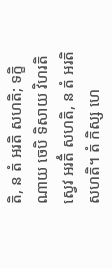តិ, ន តំ អរតិ សហតិ; ទក្ខិណាយ ចេបិ ទិសាយ វិហរតិ ស្វេវ អរតិំ សហតិ, ន តំ អរតិ សហតិ។ តំ កិស្ស ហេ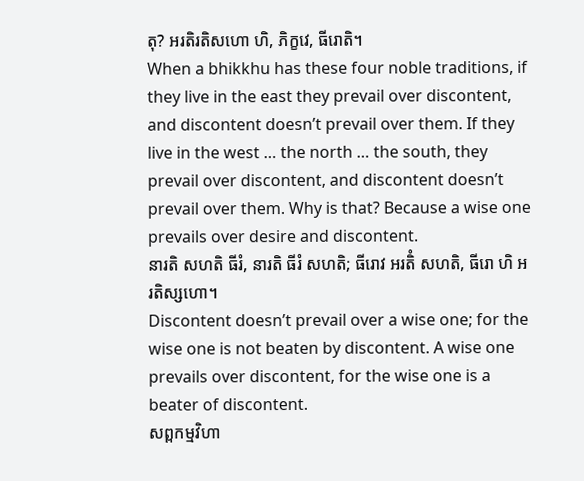តុ? អរតិរតិសហោ ហិ, ភិក្ខវេ, ធីរោតិ។
When a bhikkhu has these four noble traditions, if they live in the east they prevail over discontent, and discontent doesn’t prevail over them. If they live in the west … the north … the south, they prevail over discontent, and discontent doesn’t prevail over them. Why is that? Because a wise one prevails over desire and discontent.
នារតិ សហតិ ធីរំ, នារតិ ធីរំ សហតិ; ធីរោវ អរតិំ សហតិ, ធីរោ ហិ អរតិស្សហោ។
Discontent doesn’t prevail over a wise one; for the wise one is not beaten by discontent. A wise one prevails over discontent, for the wise one is a beater of discontent.
សព្ពកម្មវិហា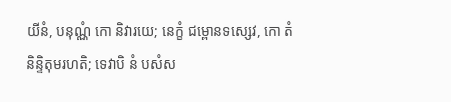យីនំ, បនុណ្ណំ កោ និវារយេ; នេក្ខំ ជម្ពោនទស្សេវ, កោ តំ និន្ទិតុមរហតិ; ទេវាបិ នំ បសំស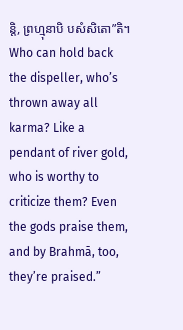ន្តិ, ព្រហ្មុនាបិ បសំសិតោ”តិ។
Who can hold back the dispeller, who’s thrown away all karma? Like a pendant of river gold, who is worthy to criticize them? Even the gods praise them, and by Brahmā, too, they’re praised.”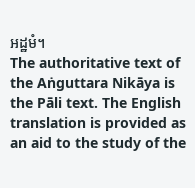អដ្ឋមំ។
The authoritative text of the Aṅguttara Nikāya is the Pāli text. The English translation is provided as an aid to the study of the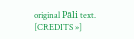original Pāli text. [CREDITS »]